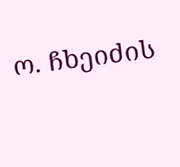ო. ჩხეიძის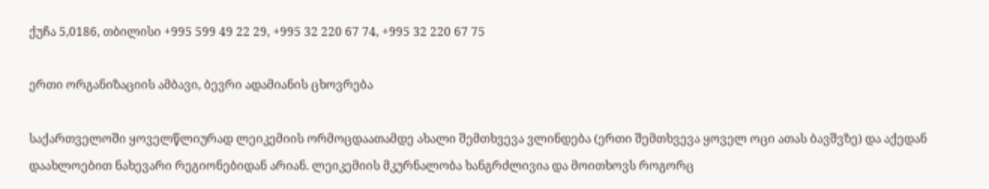ქუჩა 5,0186, თბილისი +995 599 49 22 29, +995 32 220 67 74, +995 32 220 67 75

ერთი ორგანიზაციის ამბავი, ბევრი ადამიანის ცხოვრება

საქართველოში ყოველწლიურად ლეიკემიის ორმოცდაათამდე ახალი შემთხვევა ვლინდება (ერთი შემთხვევა ყოველ ოცი ათას ბავშვზე) და აქედან დაახლოებით ნახევარი რეგიონებიდან არიან. ლეიკემიის მკურნალობა ხანგრძლივია და მოითხოვს როგორც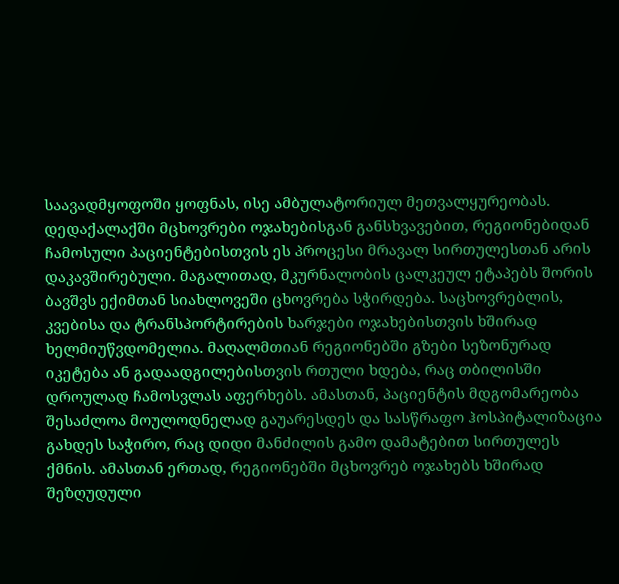საავადმყოფოში ყოფნას, ისე ამბულატორიულ მეთვალყურეობას. დედაქალაქში მცხოვრები ოჯახებისგან განსხვავებით, რეგიონებიდან ჩამოსული პაციენტებისთვის ეს პროცესი მრავალ სირთულესთან არის დაკავშირებული. მაგალითად, მკურნალობის ცალკეულ ეტაპებს შორის ბავშვს ექიმთან სიახლოვეში ცხოვრება სჭირდება. საცხოვრებლის, კვებისა და ტრანსპორტირების ხარჯები ოჯახებისთვის ხშირად ხელმიუწვდომელია. მაღალმთიან რეგიონებში გზები სეზონურად იკეტება ან გადაადგილებისთვის რთული ხდება, რაც თბილისში დროულად ჩამოსვლას აფერხებს. ამასთან, პაციენტის მდგომარეობა შესაძლოა მოულოდნელად გაუარესდეს და სასწრაფო ჰოსპიტალიზაცია გახდეს საჭირო, რაც დიდი მანძილის გამო დამატებით სირთულეს ქმნის. ამასთან ერთად, რეგიონებში მცხოვრებ ოჯახებს ხშირად შეზღუდული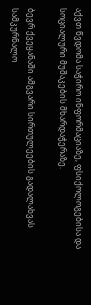აქვთ წვდომა საჭირო ინფორმაციაზე, ფსიქოლოგებისა და სოციალური მუშაკების მხარდაჭერაზე.

ბევრ ქვეყანაში ამგვარი სირთულეების გადალახვას სამკურნალო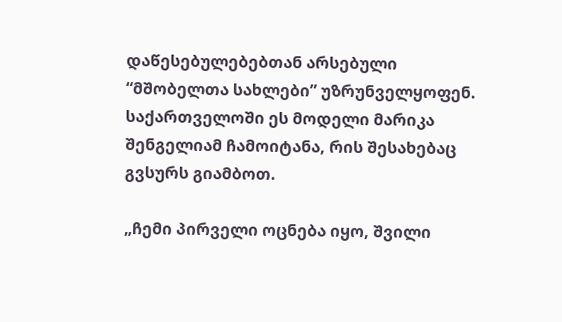დაწესებულებებთან არსებული “მშობელთა სახლები” უზრუნველყოფენ. საქართველოში ეს მოდელი მარიკა შენგელიამ ჩამოიტანა, რის შესახებაც გვსურს გიამბოთ.

„ჩემი პირველი ოცნება იყო, შვილი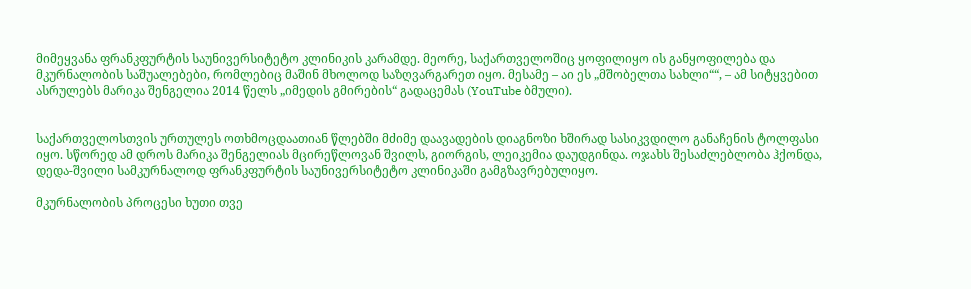მიმეყვანა ფრანკფურტის საუნივერსიტეტო კლინიკის კარამდე. მეორე, საქართველოშიც ყოფილიყო ის განყოფილება და მკურნალობის საშუალებები, რომლებიც მაშინ მხოლოდ საზღვარგარეთ იყო. მესამე – აი ეს „მშობელთა სახლი““, – ამ სიტყვებით ასრულებს მარიკა შენგელია 2014 წელს „იმედის გმირების“ გადაცემას (YouTube ბმული).


საქართველოსთვის ურთულეს ოთხმოცდაათიან წლებში მძიმე დაავადების დიაგნოზი ხშირად სასიკვდილო განაჩენის ტოლფასი იყო. სწორედ ამ დროს მარიკა შენგელიას მცირეწლოვან შვილს, გიორგის, ლეიკემია დაუდგინდა. ოჯახს შესაძლებლობა ჰქონდა, დედა-შვილი სამკურნალოდ ფრანკფურტის საუნივერსიტეტო კლინიკაში გამგზავრებულიყო.

მკურნალობის პროცესი ხუთი თვე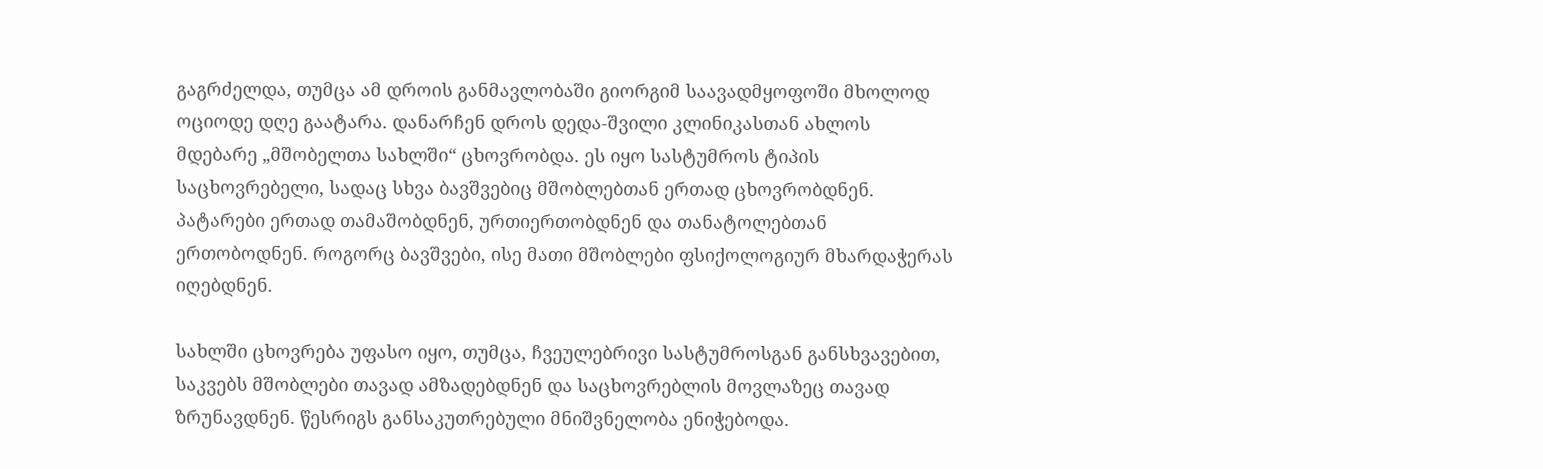გაგრძელდა, თუმცა ამ დროის განმავლობაში გიორგიმ საავადმყოფოში მხოლოდ ოციოდე დღე გაატარა. დანარჩენ დროს დედა-შვილი კლინიკასთან ახლოს მდებარე „მშობელთა სახლში“ ცხოვრობდა. ეს იყო სასტუმროს ტიპის საცხოვრებელი, სადაც სხვა ბავშვებიც მშობლებთან ერთად ცხოვრობდნენ. პატარები ერთად თამაშობდნენ, ურთიერთობდნენ და თანატოლებთან ერთობოდნენ. როგორც ბავშვები, ისე მათი მშობლები ფსიქოლოგიურ მხარდაჭერას იღებდნენ.

სახლში ცხოვრება უფასო იყო, თუმცა, ჩვეულებრივი სასტუმროსგან განსხვავებით, საკვებს მშობლები თავად ამზადებდნენ და საცხოვრებლის მოვლაზეც თავად ზრუნავდნენ. წესრიგს განსაკუთრებული მნიშვნელობა ენიჭებოდა.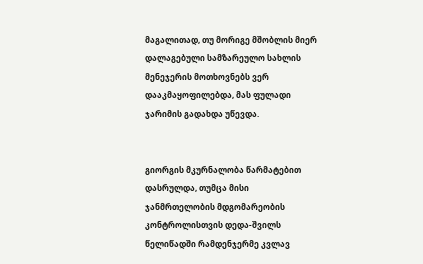მაგალითად, თუ მორიგე მშობლის მიერ დალაგებული სამზარეულო სახლის მენეჯერის მოთხოვნებს ვერ დააკმაყოფილებდა, მას ფულადი ჯარიმის გადახდა უწევდა.


გიორგის მკურნალობა წარმატებით დასრულდა, თუმცა მისი ჯანმრთელობის მდგომარეობის კონტროლისთვის დედა-შვილს წელიწადში რამდენჯერმე კვლავ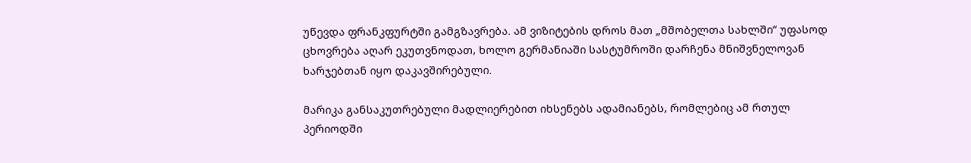უწევდა ფრანკფურტში გამგზავრება. ამ ვიზიტების დროს მათ „მშობელთა სახლში“ უფასოდ ცხოვრება აღარ ეკუთვნოდათ, ხოლო გერმანიაში სასტუმროში დარჩენა მნიშვნელოვან ხარჯებთან იყო დაკავშირებული.

მარიკა განსაკუთრებული მადლიერებით იხსენებს ადამიანებს, რომლებიც ამ რთულ პერიოდში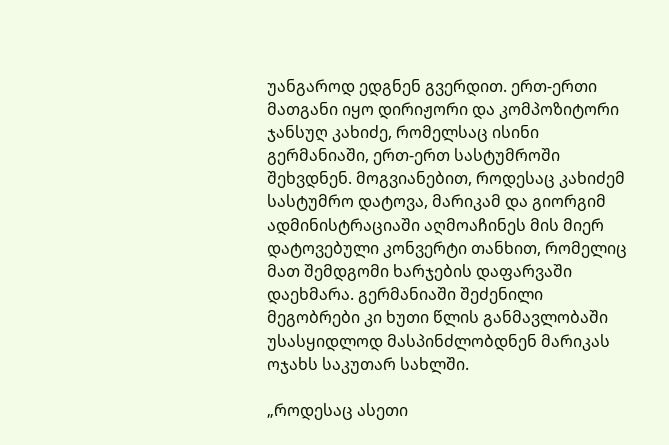უანგაროდ ედგნენ გვერდით. ერთ-ერთი მათგანი იყო დირიჟორი და კომპოზიტორი ჯანსუღ კახიძე, რომელსაც ისინი გერმანიაში, ერთ-ერთ სასტუმროში შეხვდნენ. მოგვიანებით, როდესაც კახიძემ სასტუმრო დატოვა, მარიკამ და გიორგიმ ადმინისტრაციაში აღმოაჩინეს მის მიერ დატოვებული კონვერტი თანხით, რომელიც მათ შემდგომი ხარჯების დაფარვაში დაეხმარა. გერმანიაში შეძენილი მეგობრები კი ხუთი წლის განმავლობაში უსასყიდლოდ მასპინძლობდნენ მარიკას ოჯახს საკუთარ სახლში.

„როდესაც ასეთი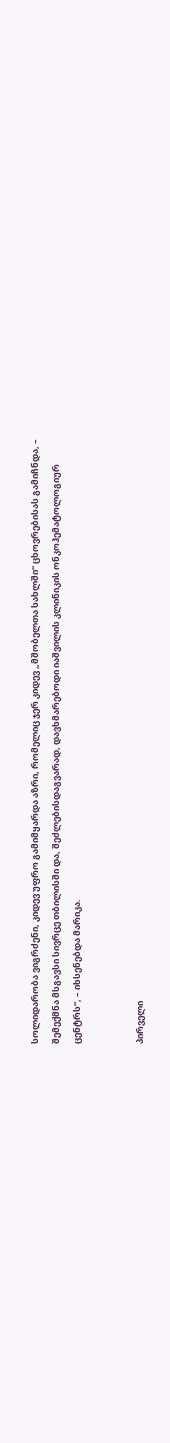სოლიდარობა ვიგრძენი, კიდევ უფრო გამიმყარდა აზრი, რომელიც ჯერ კიდევ „მშობელთა სახლში“ ცხოვრებისას გამიჩნდა, – შემექმნა მსგავსი სივრცე თბილისში და, შეძლებისდაგვარად, დავხმარებოდი იაშვილის კლინიკის ონკოჰემატოლოგიურ ცენტრს“, – იხსენებდა მარიკა.


პირველი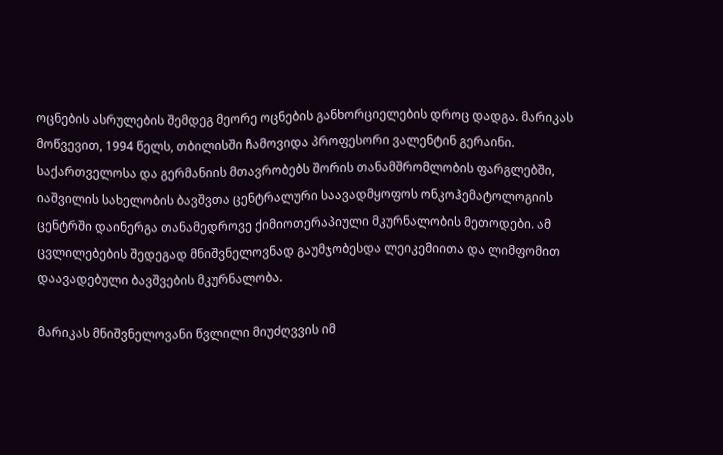ოცნების ასრულების შემდეგ მეორე ოცნების განხორციელების დროც დადგა. მარიკას მოწვევით, 1994 წელს, თბილისში ჩამოვიდა პროფესორი ვალენტინ გერაინი. საქართველოსა და გერმანიის მთავრობებს შორის თანამშრომლობის ფარგლებში, იაშვილის სახელობის ბავშვთა ცენტრალური საავადმყოფოს ონკოჰემატოლოგიის ცენტრში დაინერგა თანამედროვე ქიმიოთერაპიული მკურნალობის მეთოდები. ამ ცვლილებების შედეგად მნიშვნელოვნად გაუმჯობესდა ლეიკემიითა და ლიმფომით დაავადებული ბავშვების მკურნალობა.

მარიკას მნიშვნელოვანი წვლილი მიუძღვვის იმ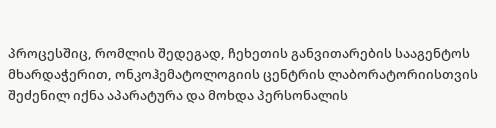პროცესშიც, რომლის შედეგად, ჩეხეთის განვითარების სააგენტოს მხარდაჭერით, ონკოჰემატოლოგიის ცენტრის ლაბორატორიისთვის შეძენილ იქნა აპარატურა და მოხდა პერსონალის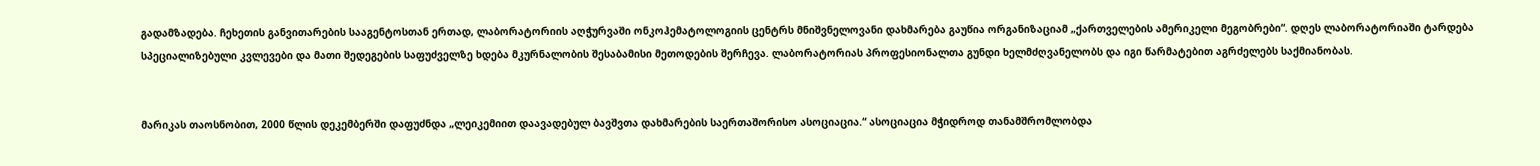გადამზადება. ჩეხეთის განვითარების სააგენტოსთან ერთად, ლაბორატორიის აღჭურვაში ონკოჰემატოლოგიის ცენტრს მნიშვნელოვანი დახმარება გაუწია ორგანიზაციამ „ქართველების ამერიკელი მეგობრები“. დღეს ლაბორატორიაში ტარდება სპეციალიზებული კვლევები და მათი შედეგების საფუძველზე ხდება მკურნალობის შესაბამისი მეთოდების შერჩევა. ლაბორატორიას პროფესიონალთა გუნდი ხელმძღვანელობს და იგი წარმატებით აგრძელებს საქმიანობას.


მარიკას თაოსნობით, 2000 წლის დეკემბერში დაფუძნდა „ლეიკემიით დაავადებულ ბავშვთა დახმარების საერთაშორისო ასოციაცია.“ ასოციაცია მჭიდროდ თანამშრომლობდა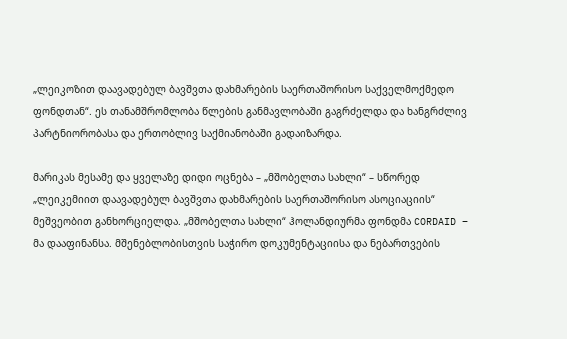„ლეიკოზით დაავადებულ ბავშვთა დახმარების საერთაშორისო საქველმოქმედო ფონდთან“. ეს თანამშრომლობა წლების განმავლობაში გაგრძელდა და ხანგრძლივ პარტნიორობასა და ერთობლივ საქმიანობაში გადაიზარდა.

მარიკას მესამე და ყველაზე დიდი ოცნება – „მშობელთა სახლი“ – სწორედ „ლეიკემიით დაავადებულ ბავშვთა დახმარების საერთაშორისო ასოციაციის“ მეშვეობით განხორციელდა. „მშობელთა სახლი“ ჰოლანდიურმა ფონდმა CORDAID – მა დააფინანსა. მშენებლობისთვის საჭირო დოკუმენტაციისა და ნებართვების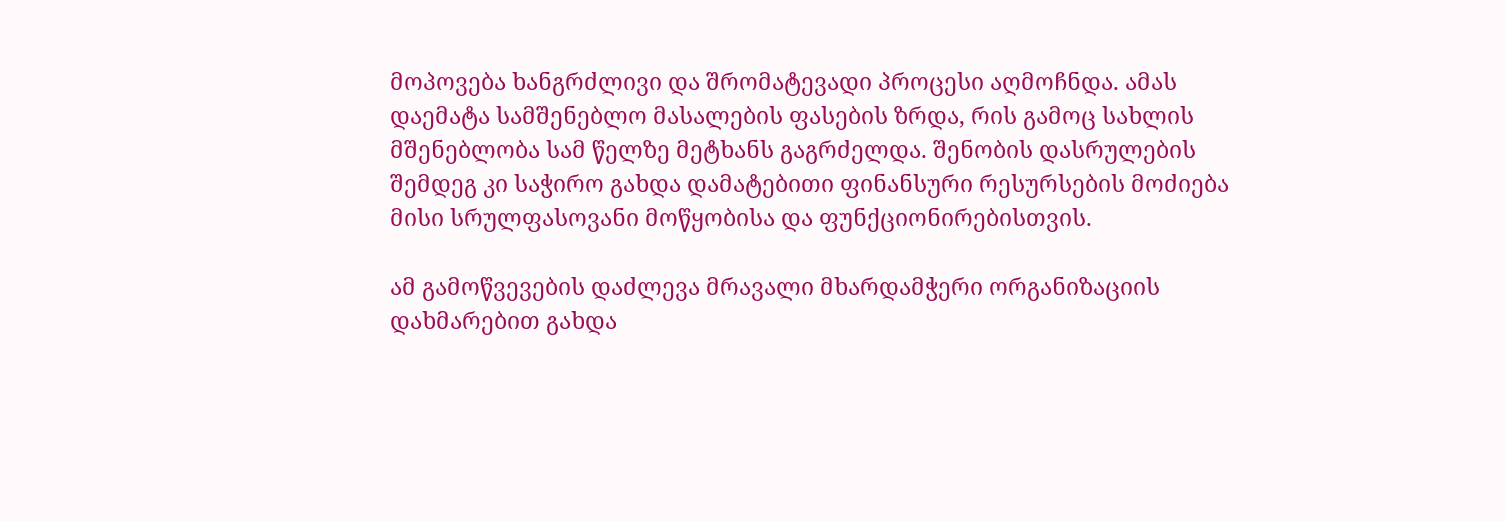მოპოვება ხანგრძლივი და შრომატევადი პროცესი აღმოჩნდა. ამას დაემატა სამშენებლო მასალების ფასების ზრდა, რის გამოც სახლის მშენებლობა სამ წელზე მეტხანს გაგრძელდა. შენობის დასრულების შემდეგ კი საჭირო გახდა დამატებითი ფინანსური რესურსების მოძიება მისი სრულფასოვანი მოწყობისა და ფუნქციონირებისთვის.

ამ გამოწვევების დაძლევა მრავალი მხარდამჭერი ორგანიზაციის დახმარებით გახდა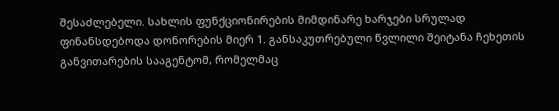შესაძლებელი. სახლის ფუნქციონირების მიმდინარე ხარჯები სრულად ფინანსდებოდა დონორების მიერ 1. განსაკუთრებული წვლილი შეიტანა ჩეხეთის განვითარების სააგენტომ, რომელმაც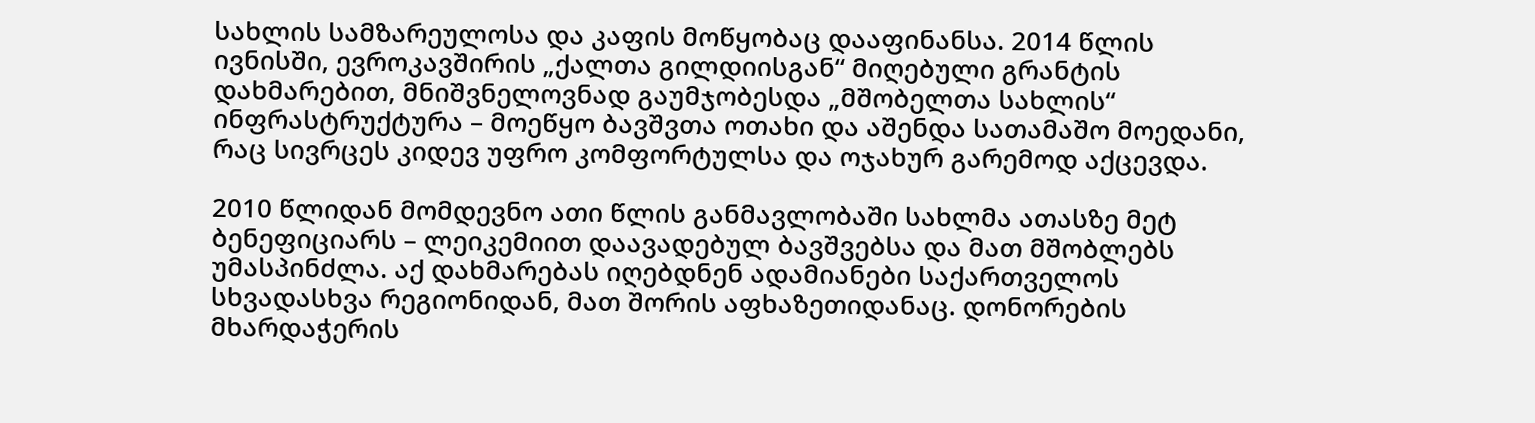სახლის სამზარეულოსა და კაფის მოწყობაც დააფინანსა. 2014 წლის ივნისში, ევროკავშირის „ქალთა გილდიისგან“ მიღებული გრანტის დახმარებით, მნიშვნელოვნად გაუმჯობესდა „მშობელთა სახლის“ ინფრასტრუქტურა – მოეწყო ბავშვთა ოთახი და აშენდა სათამაშო მოედანი, რაც სივრცეს კიდევ უფრო კომფორტულსა და ოჯახურ გარემოდ აქცევდა.

2010 წლიდან მომდევნო ათი წლის განმავლობაში სახლმა ათასზე მეტ ბენეფიციარს – ლეიკემიით დაავადებულ ბავშვებსა და მათ მშობლებს უმასპინძლა. აქ დახმარებას იღებდნენ ადამიანები საქართველოს სხვადასხვა რეგიონიდან, მათ შორის აფხაზეთიდანაც. დონორების მხარდაჭერის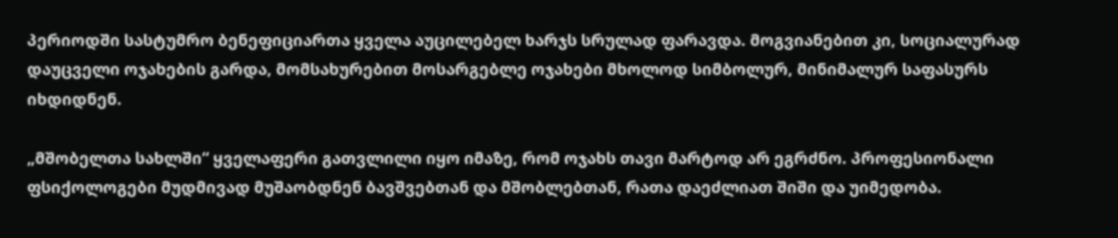პერიოდში სასტუმრო ბენეფიციართა ყველა აუცილებელ ხარჯს სრულად ფარავდა. მოგვიანებით კი, სოციალურად დაუცველი ოჯახების გარდა, მომსახურებით მოსარგებლე ოჯახები მხოლოდ სიმბოლურ, მინიმალურ საფასურს იხდიდნენ.

„მშობელთა სახლში“ ყველაფერი გათვლილი იყო იმაზე, რომ ოჯახს თავი მარტოდ არ ეგრძნო. პროფესიონალი ფსიქოლოგები მუდმივად მუშაობდნენ ბავშვებთან და მშობლებთან, რათა დაეძლიათ შიში და უიმედობა.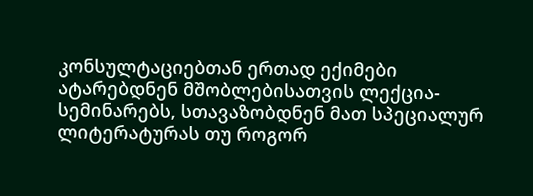კონსულტაციებთან ერთად ექიმები ატარებდნენ მშობლებისათვის ლექცია-სემინარებს, სთავაზობდნენ მათ სპეციალურ ლიტერატურას თუ როგორ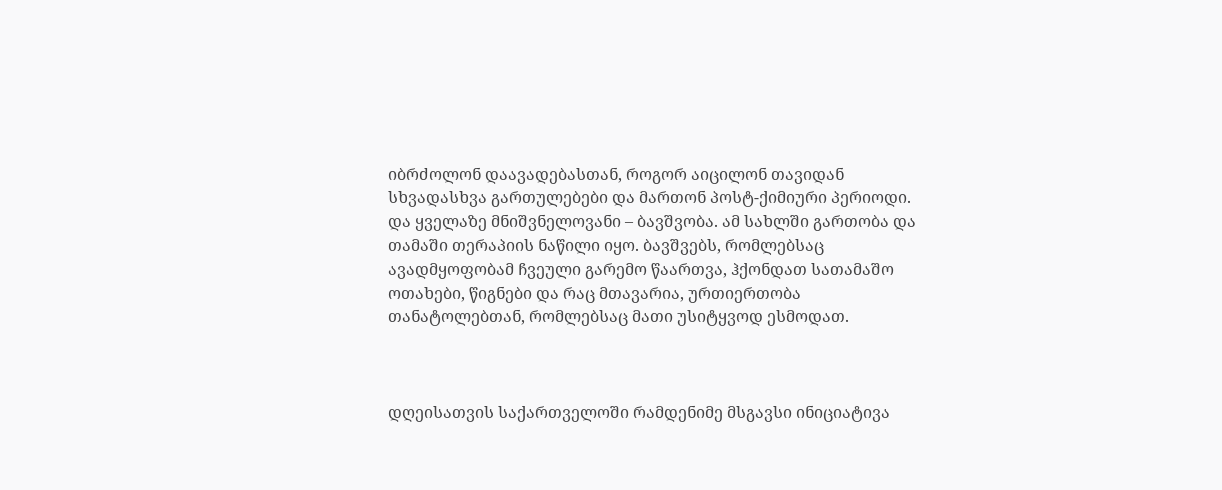იბრძოლონ დაავადებასთან, როგორ აიცილონ თავიდან სხვადასხვა გართულებები და მართონ პოსტ-ქიმიური პერიოდი. და ყველაზე მნიშვნელოვანი – ბავშვობა. ამ სახლში გართობა და თამაში თერაპიის ნაწილი იყო. ბავშვებს, რომლებსაც ავადმყოფობამ ჩვეული გარემო წაართვა, ჰქონდათ სათამაშო ოთახები, წიგნები და რაც მთავარია, ურთიერთობა თანატოლებთან, რომლებსაც მათი უსიტყვოდ ესმოდათ.



დღეისათვის საქართველოში რამდენიმე მსგავსი ინიციატივა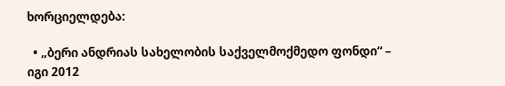ხორციელდება:

  • „ბერი ანდრიას სახელობის საქველმოქმედო ფონდი“ – იგი 2012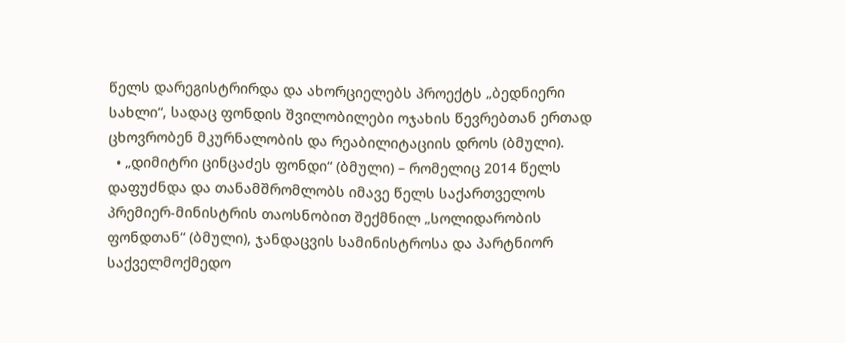წელს დარეგისტრირდა და ახორციელებს პროექტს „ბედნიერი სახლი“, სადაც ფონდის შვილობილები ოჯახის წევრებთან ერთად ცხოვრობენ მკურნალობის და რეაბილიტაციის დროს (ბმული).
  • „დიმიტრი ცინცაძეს ფონდი“ (ბმული) – რომელიც 2014 წელს დაფუძნდა და თანამშრომლობს იმავე წელს საქართველოს პრემიერ-მინისტრის თაოსნობით შექმნილ „სოლიდარობის ფონდთან“ (ბმული), ჯანდაცვის სამინისტროსა და პარტნიორ საქველმოქმედო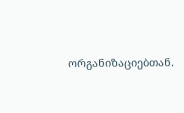ორგანიზაციებთან.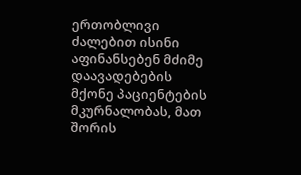ერთობლივი ძალებით ისინი აფინანსებენ მძიმე დაავადებების მქონე პაციენტების მკურნალობას, მათ შორის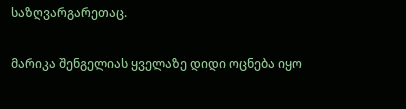საზღვარგარეთაც.

მარიკა შენგელიას ყველაზე დიდი ოცნება იყო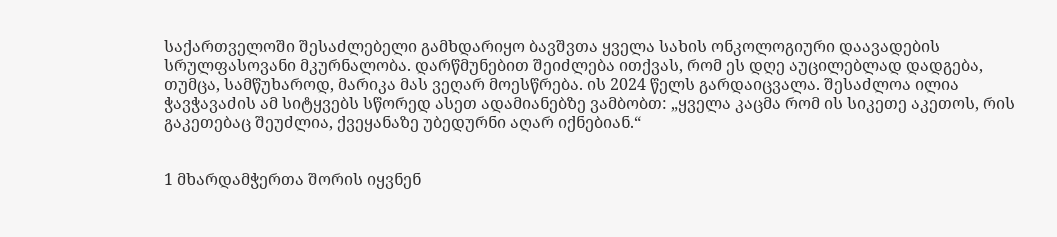საქართველოში შესაძლებელი გამხდარიყო ბავშვთა ყველა სახის ონკოლოგიური დაავადების სრულფასოვანი მკურნალობა. დარწმუნებით შეიძლება ითქვას, რომ ეს დღე აუცილებლად დადგება, თუმცა, სამწუხაროდ, მარიკა მას ვეღარ მოესწრება. ის 2024 წელს გარდაიცვალა. შესაძლოა ილია ჭავჭავაძის ამ სიტყვებს სწორედ ასეთ ადამიანებზე ვამბობთ: „ყველა კაცმა რომ ის სიკეთე აკეთოს, რის გაკეთებაც შეუძლია, ქვეყანაზე უბედურნი აღარ იქნებიან.“


1 მხარდამჭერთა შორის იყვნენ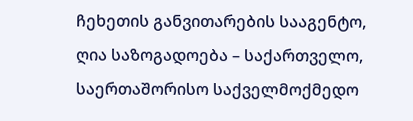ჩეხეთის განვითარების სააგენტო, ღია საზოგადოება – საქართველო, საერთაშორისო საქველმოქმედო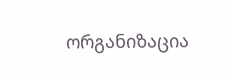ორგანიზაცია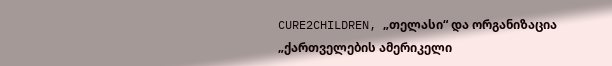CURE2CHILDREN, „თელასი“ და ორგანიზაცია „ქართველების ამერიკელი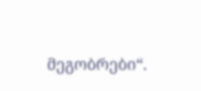მეგობრები“.